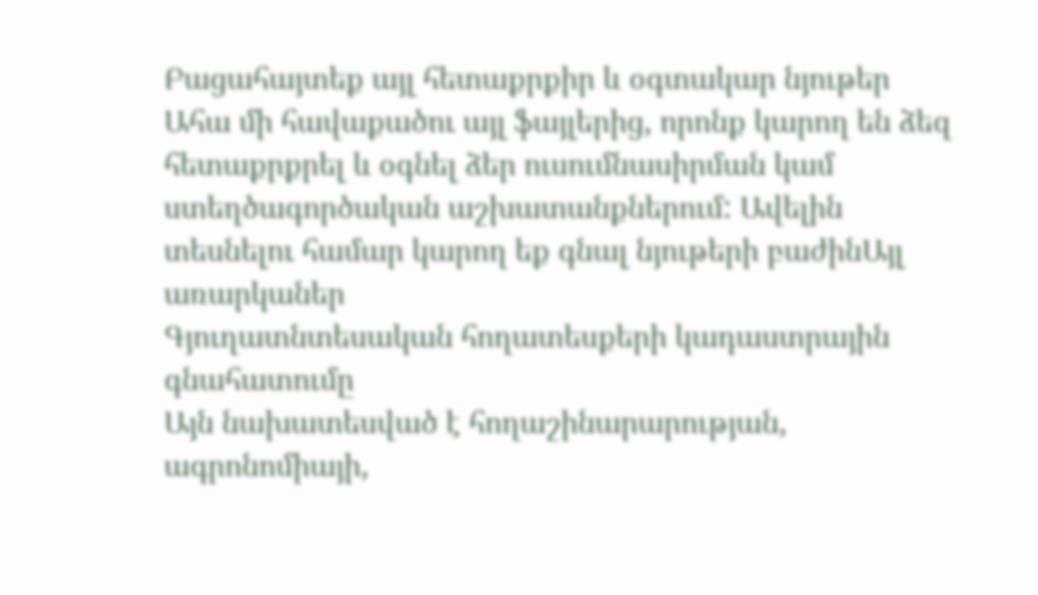Բացահայտեք այլ հետաքրքիր և օգտակար նյութեր
Ահա մի հավաքածու այլ ֆայլերից, որոնք կարող են ձեզ հետաքրքրել և օգնել ձեր ուսումնասիրման կամ ստեղծագործական աշխատանքներում: Ավելին տեսնելու համար կարող եք գնալ նյութերի բաժինԱյլ առարկաներ
Գյուղատնտեսական հողատեսքերի կադաստրային գնահատումը
Այն նախատեսված է հողաշինարարության, ագրոնոմիայի,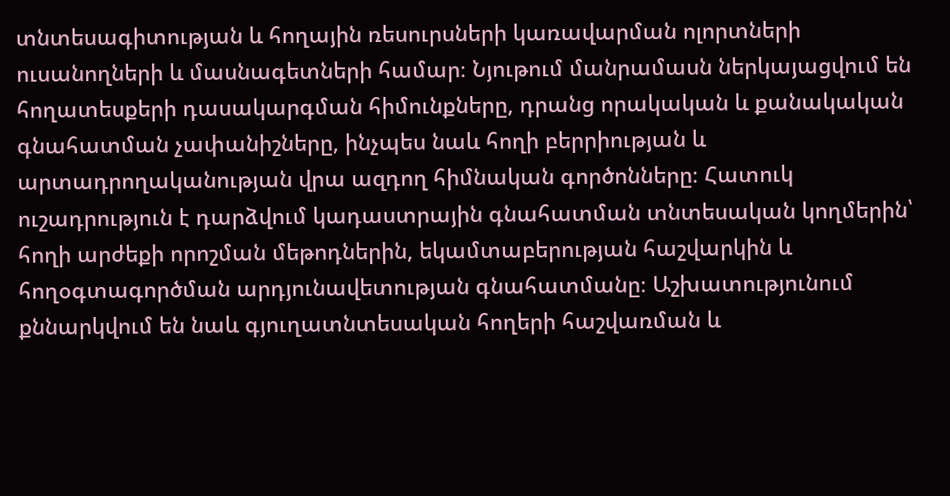տնտեսագիտության և հողային ռեսուրսների կառավարման ոլորտների ուսանողների և մասնագետների համար։ Նյութում մանրամասն ներկայացվում են հողատեսքերի դասակարգման հիմունքները, դրանց որակական և քանակական գնահատման չափանիշները, ինչպես նաև հողի բերրիության և արտադրողականության վրա ազդող հիմնական գործոնները։ Հատուկ ուշադրություն է դարձվում կադաստրային գնահատման տնտեսական կողմերին՝ հողի արժեքի որոշման մեթոդներին, եկամտաբերության հաշվարկին և հողօգտագործման արդյունավետության գնահատմանը։ Աշխատությունում քննարկվում են նաև գյուղատնտեսական հողերի հաշվառման և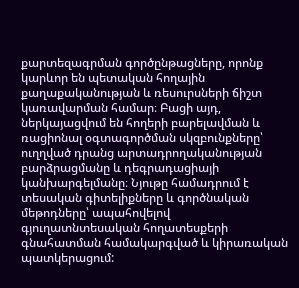քարտեզագրման գործընթացները, որոնք կարևոր են պետական հողային քաղաքականության և ռեսուրսների ճիշտ կառավարման համար։ Բացի այդ, ներկայացվում են հողերի բարելավման և ռացիոնալ օգտագործման սկզբունքները՝ ուղղված դրանց արտադրողականության բարձրացմանը և դեգրադացիայի կանխարգելմանը։ Նյութը համադրում է տեսական գիտելիքները և գործնական մեթոդները՝ ապահովելով գյուղատնտեսական հողատեսքերի գնահատման համակարգված և կիրառական պատկերացում: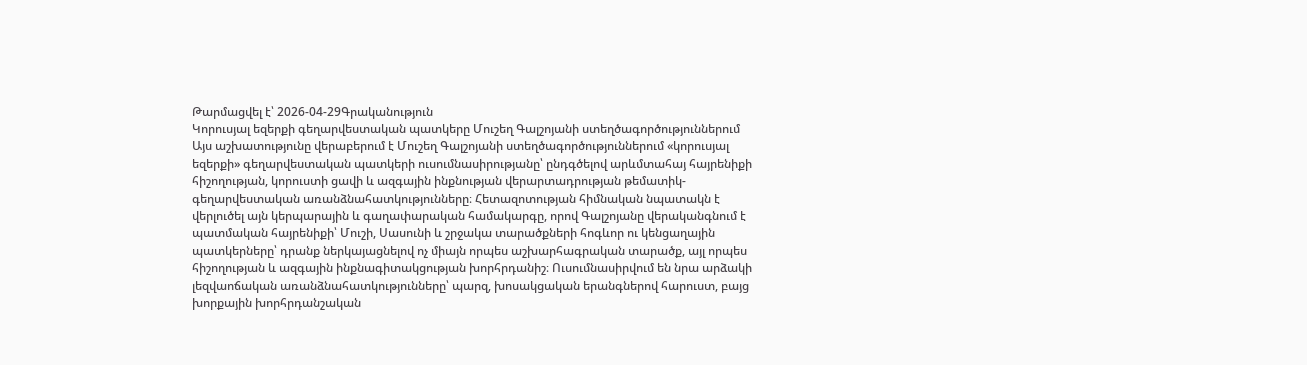Թարմացվել է՝ 2026-04-29Գրականություն
Կորուսյալ եզերքի գեղարվեստական պատկերը Մուշեղ Գալշոյանի ստեղծագործություններում
Այս աշխատությունը վերաբերում է Մուշեղ Գալշոյանի ստեղծագործություններում «կորուսյալ եզերքի» գեղարվեստական պատկերի ուսումնասիրությանը՝ ընդգծելով արևմտահայ հայրենիքի հիշողության, կորուստի ցավի և ազգային ինքնության վերարտադրության թեմատիկ-գեղարվեստական առանձնահատկությունները։ Հետազոտության հիմնական նպատակն է վերլուծել այն կերպարային և գաղափարական համակարգը, որով Գալշոյանը վերականգնում է պատմական հայրենիքի՝ Մուշի, Սասունի և շրջակա տարածքների հոգևոր ու կենցաղային պատկերները՝ դրանք ներկայացնելով ոչ միայն որպես աշխարհագրական տարածք, այլ որպես հիշողության և ազգային ինքնագիտակցության խորհրդանիշ։ Ուսումնասիրվում են նրա արձակի լեզվաոճական առանձնահատկությունները՝ պարզ, խոսակցական երանգներով հարուստ, բայց խորքային խորհրդանշական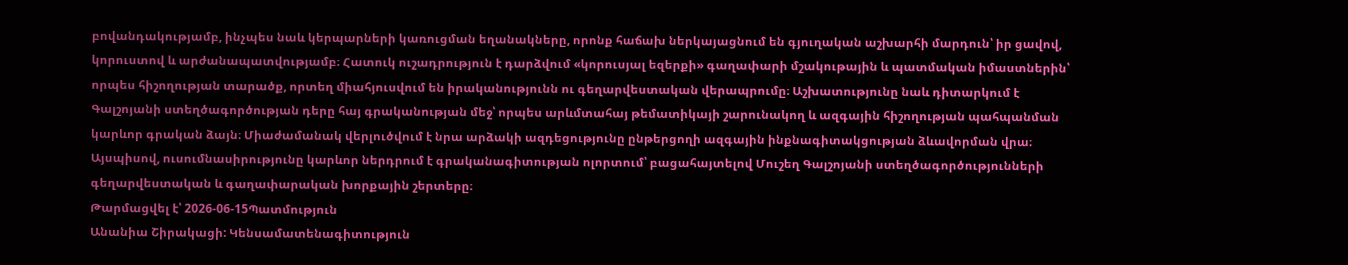բովանդակությամբ, ինչպես նաև կերպարների կառուցման եղանակները, որոնք հաճախ ներկայացնում են գյուղական աշխարհի մարդուն՝ իր ցավով, կորուստով և արժանապատվությամբ։ Հատուկ ուշադրություն է դարձվում «կորուսյալ եզերքի» գաղափարի մշակութային և պատմական իմաստներին՝ որպես հիշողության տարածք, որտեղ միահյուսվում են իրականությունն ու գեղարվեստական վերապրումը։ Աշխատությունը նաև դիտարկում է Գալշոյանի ստեղծագործության դերը հայ գրականության մեջ՝ որպես արևմտահայ թեմատիկայի շարունակող և ազգային հիշողության պահպանման կարևոր գրական ձայն։ Միաժամանակ վերլուծվում է նրա արձակի ազդեցությունը ընթերցողի ազգային ինքնագիտակցության ձևավորման վրա։ Այսպիսով, ուսումնասիրությունը կարևոր ներդրում է գրականագիտության ոլորտում՝ բացահայտելով Մուշեղ Գալշոյանի ստեղծագործությունների գեղարվեստական և գաղափարական խորքային շերտերը։
Թարմացվել է՝ 2026-06-15Պատմություն
Անանիա Շիրակացի: Կենսամատենագիտություն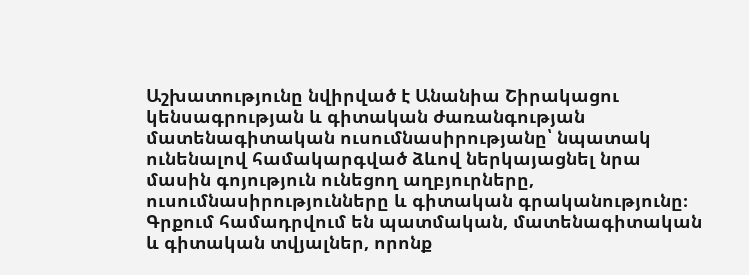Աշխատությունը նվիրված է Անանիա Շիրակացու կենսագրության և գիտական ժառանգության մատենագիտական ուսումնասիրությանը՝ նպատակ ունենալով համակարգված ձևով ներկայացնել նրա մասին գոյություն ունեցող աղբյուրները, ուսումնասիրությունները և գիտական գրականությունը։ Գրքում համադրվում են պատմական, մատենագիտական և գիտական տվյալներ, որոնք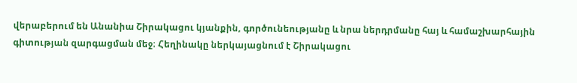վերաբերում են Անանիա Շիրակացու կյանքին, գործունեությանը և նրա ներդրմանը հայ և համաշխարհային գիտության զարգացման մեջ։ Հեղինակը ներկայացնում է Շիրակացու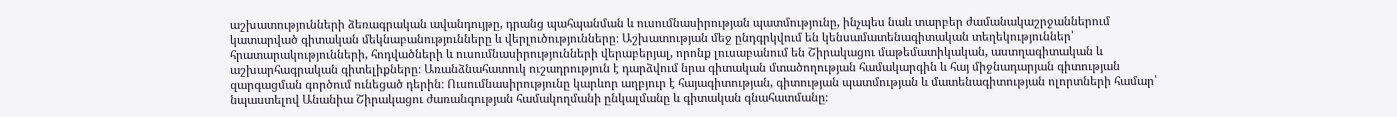աշխատությունների ձեռագրական ավանդույթը, դրանց պահպանման և ուսումնասիրության պատմությունը, ինչպես նաև տարբեր ժամանակաշրջաններում կատարված գիտական մեկնաբանությունները և վերլուծությունները։ Աշխատության մեջ ընդգրկվում են կենսամատենագիտական տեղեկություններ՝ հրատարակությունների, հոդվածների և ուսումնասիրությունների վերաբերյալ, որոնք լուսաբանում են Շիրակացու մաթեմատիկական, աստղագիտական և աշխարհագրական գիտելիքները։ Առանձնահատուկ ուշադրություն է դարձվում նրա գիտական մտածողության համակարգին և հայ միջնադարյան գիտության զարգացման գործում ունեցած դերին։ Ուսումնասիրությունը կարևոր աղբյուր է հայագիտության, գիտության պատմության և մատենագիտության ոլորտների համար՝ նպաստելով Անանիա Շիրակացու ժառանգության համակողմանի ընկալմանը և գիտական գնահատմանը։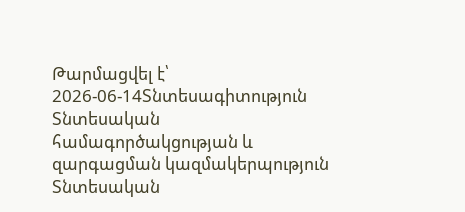Թարմացվել է՝ 2026-06-14Տնտեսագիտություն
Տնտեսական համագործակցության և զարգացման կազմակերպություն
Տնտեսական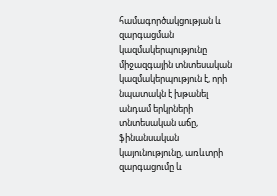համագործակցության և զարգացման կազմակերպությունը միջազգային տնտեսական կազմակերպություն է, որի նպատակն է խթանել անդամ երկրների տնտեսական աճը, ֆինանսական կայունությունը, առևտրի զարգացումը և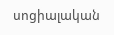սոցիալական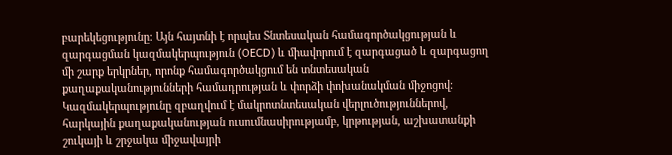բարեկեցությունը։ Այն հայտնի է որպես Տնտեսական համագործակցության և զարգացման կազմակերպություն (OECD) և միավորում է զարգացած և զարգացող մի շարք երկրներ, որոնք համագործակցում են տնտեսական քաղաքականությունների համադրության և փորձի փոխանակման միջոցով։ Կազմակերպությունը զբաղվում է մակրոտնտեսական վերլուծություններով, հարկային քաղաքականության ուսումնասիրությամբ, կրթության, աշխատանքի շուկայի և շրջակա միջավայրի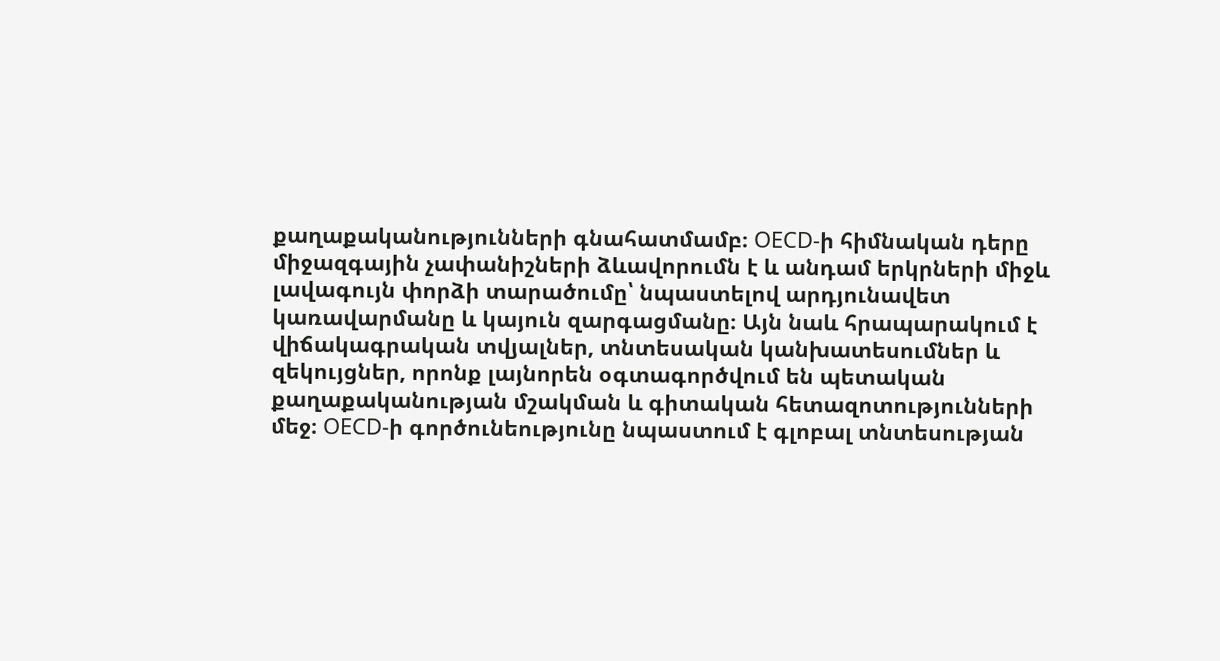քաղաքականությունների գնահատմամբ։ OECD-ի հիմնական դերը միջազգային չափանիշների ձևավորումն է և անդամ երկրների միջև լավագույն փորձի տարածումը՝ նպաստելով արդյունավետ կառավարմանը և կայուն զարգացմանը։ Այն նաև հրապարակում է վիճակագրական տվյալներ, տնտեսական կանխատեսումներ և զեկույցներ, որոնք լայնորեն օգտագործվում են պետական քաղաքականության մշակման և գիտական հետազոտությունների մեջ։ OECD-ի գործունեությունը նպաստում է գլոբալ տնտեսության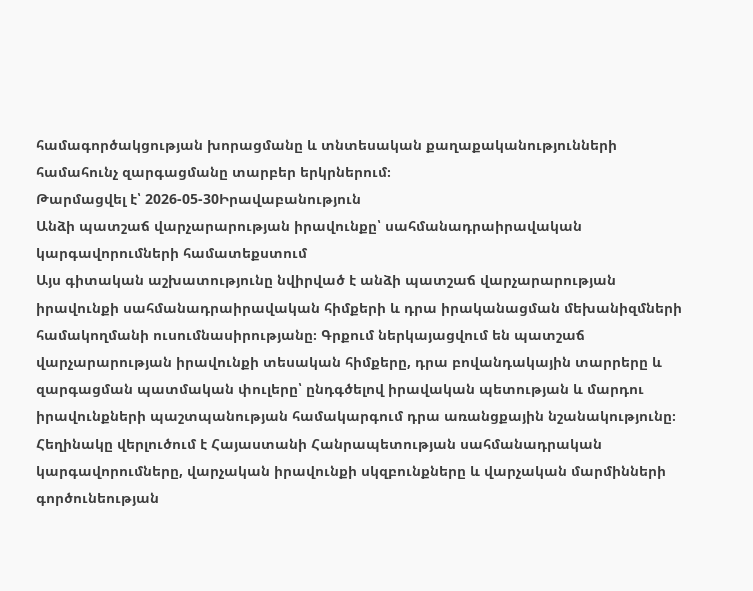համագործակցության խորացմանը և տնտեսական քաղաքականությունների համահունչ զարգացմանը տարբեր երկրներում։
Թարմացվել է՝ 2026-05-30Իրավաբանություն
Անձի պատշաճ վարչարարության իրավունքը՝ սահմանադրաիրավական կարգավորումների համատեքստում
Այս գիտական աշխատությունը նվիրված է անձի պատշաճ վարչարարության իրավունքի սահմանադրաիրավական հիմքերի և դրա իրականացման մեխանիզմների համակողմանի ուսումնասիրությանը։ Գրքում ներկայացվում են պատշաճ վարչարարության իրավունքի տեսական հիմքերը, դրա բովանդակային տարրերը և զարգացման պատմական փուլերը՝ ընդգծելով իրավական պետության և մարդու իրավունքների պաշտպանության համակարգում դրա առանցքային նշանակությունը։ Հեղինակը վերլուծում է Հայաստանի Հանրապետության սահմանադրական կարգավորումները, վարչական իրավունքի սկզբունքները և վարչական մարմինների գործունեության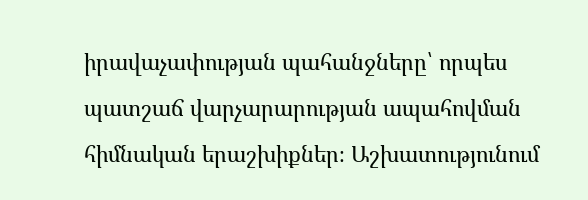իրավաչափության պահանջները՝ որպես պատշաճ վարչարարության ապահովման հիմնական երաշխիքներ։ Աշխատությունում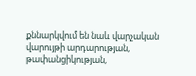քննարկվում են նաև վարչական վարույթի արդարության, թափանցիկության,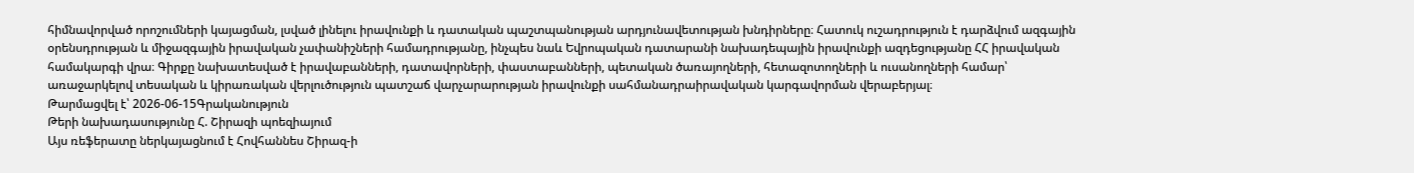հիմնավորված որոշումների կայացման, լսված լինելու իրավունքի և դատական պաշտպանության արդյունավետության խնդիրները։ Հատուկ ուշադրություն է դարձվում ազգային օրենսդրության և միջազգային իրավական չափանիշների համադրությանը, ինչպես նաև Եվրոպական դատարանի նախադեպային իրավունքի ազդեցությանը ՀՀ իրավական համակարգի վրա։ Գիրքը նախատեսված է իրավաբանների, դատավորների, փաստաբանների, պետական ծառայողների, հետազոտողների և ուսանողների համար՝ առաջարկելով տեսական և կիրառական վերլուծություն պատշաճ վարչարարության իրավունքի սահմանադրաիրավական կարգավորման վերաբերյալ։
Թարմացվել է՝ 2026-06-15Գրականություն
Թերի նախադասությունը Հ. Շիրազի պոեզիայում
Այս ռեֆերատը ներկայացնում է Հովհաննես Շիրազ-ի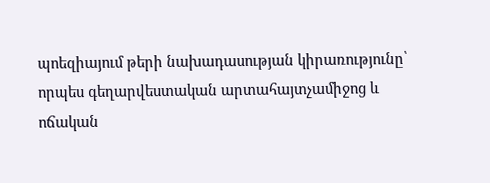պոեզիայում թերի նախադասության կիրառությունը՝ որպես գեղարվեստական արտահայտչամիջոց և ոճական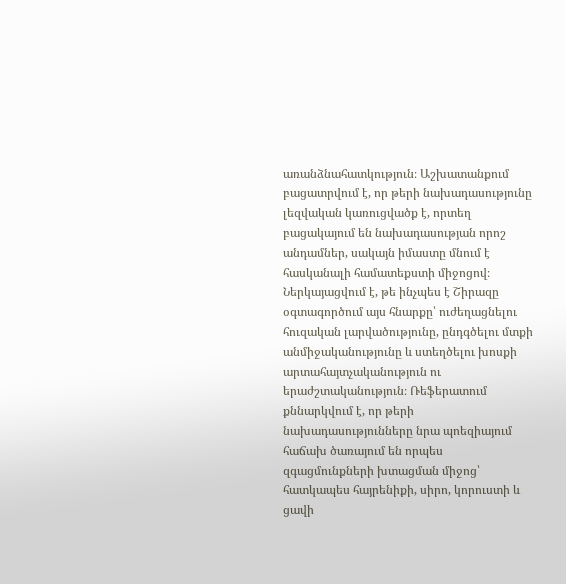առանձնահատկություն։ Աշխատանքում բացատրվում է, որ թերի նախադասությունը լեզվական կառուցվածք է, որտեղ բացակայում են նախադասության որոշ անդամներ, սակայն իմաստը մնում է հասկանալի համատեքստի միջոցով։ Ներկայացվում է, թե ինչպես է Շիրազը օգտագործում այս հնարքը՝ ուժեղացնելու հուզական լարվածությունը, ընդգծելու մտքի անմիջականությունը և ստեղծելու խոսքի արտահայտչականություն ու երաժշտականություն։ Ռեֆերատում քննարկվում է, որ թերի նախադասությունները նրա պոեզիայում հաճախ ծառայում են որպես զգացմունքների խտացման միջոց՝ հատկապես հայրենիքի, սիրո, կորուստի և ցավի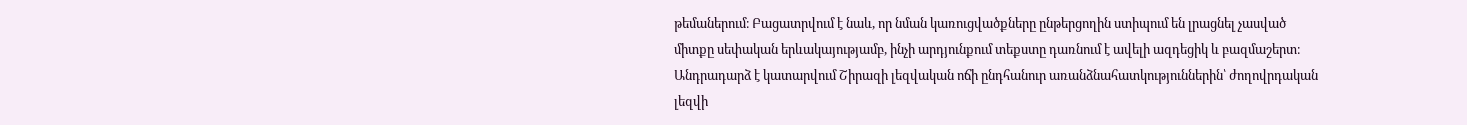թեմաներում։ Բացատրվում է նաև, որ նման կառուցվածքները ընթերցողին ստիպում են լրացնել չասված միտքը սեփական երևակայությամբ, ինչի արդյունքում տեքստը դառնում է ավելի ազդեցիկ և բազմաշերտ։ Անդրադարձ է կատարվում Շիրազի լեզվական ոճի ընդհանուր առանձնահատկություններին՝ ժողովրդական լեզվի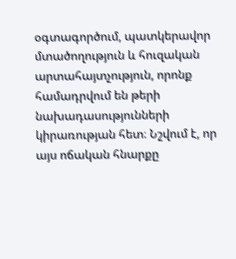օգտագործում, պատկերավոր մտածողություն և հուզական արտահայտչություն, որոնք համադրվում են թերի նախադասությունների կիրառության հետ։ Նշվում է, որ այս ոճական հնարքը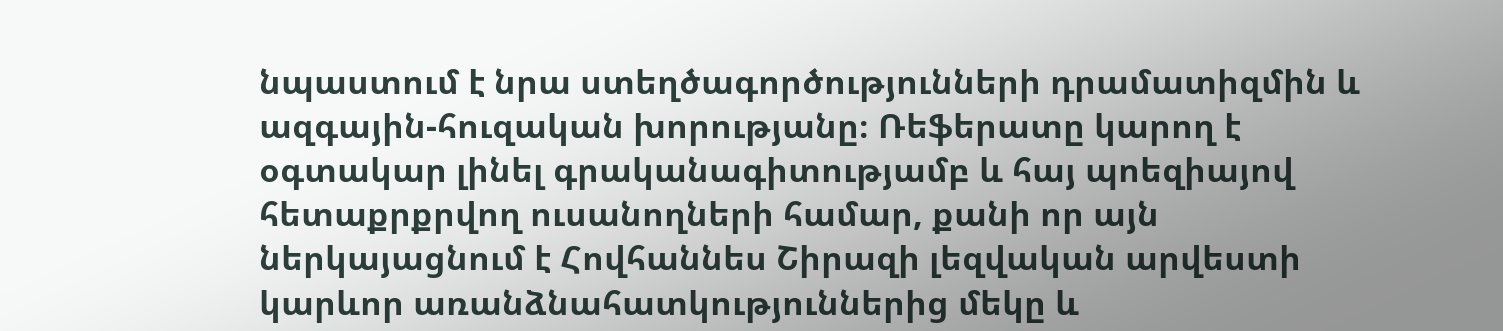նպաստում է նրա ստեղծագործությունների դրամատիզմին և ազգային-հուզական խորությանը։ Ռեֆերատը կարող է օգտակար լինել գրականագիտությամբ և հայ պոեզիայով հետաքրքրվող ուսանողների համար, քանի որ այն ներկայացնում է Հովհաննես Շիրազի լեզվական արվեստի կարևոր առանձնահատկություններից մեկը և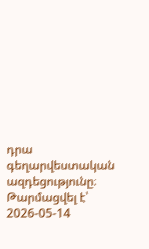դրա գեղարվեստական ազդեցությունը։
Թարմացվել է՝ 2026-05-14